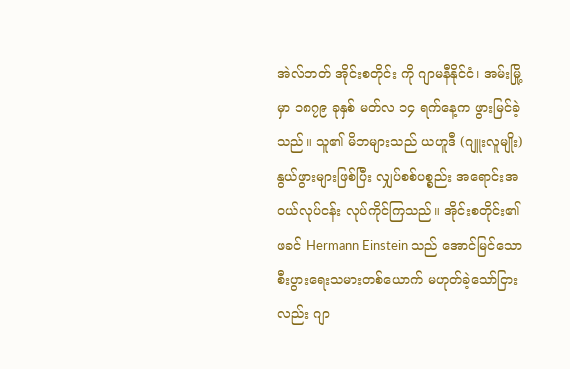အဲလ်ဘတ် အိုင်းစတိုင်း ကို ဂျာမနီနိုင်ငံ၊ အမ်းမြို့မှာ ၁၈၇၉ ခုနှစ် မတ်လ ၁၄ ရက်နေ့က ဖွားမြင်ခဲ့သည်။ သူ၏ မိဘများသည် ယဟူဒီ (ဂျူးလူမျိုး) နွယ်ဖွားများဖြစ်ပြီး လျှပ်စစ်ပစ္စည်း အရောင်းအဝယ်လုပ်ငန်း လုပ်ကိုင်ကြသည်။ အိုင်းစတိုင်း၏ ဖခင် Hermann Einstein သည် အောင်မြင်သော စီးပွားရေးသမားတစ်ယောက် မဟုတ်ခဲ့သော်ငြားလည်း ဂျာ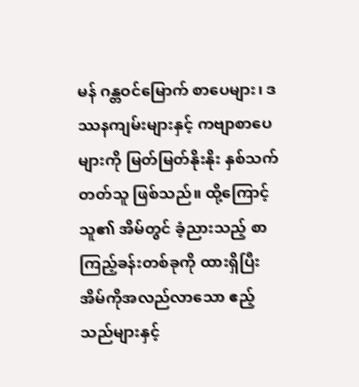မန် ဂန္တဝင်မြောက် စာပေများ၊ ဒဿနကျမ်းများနှင့် ကဗျာစာပေများကို မြတ်မြတ်နိုးနိုး နှစ်သက်တတ်သူ ဖြစ်သည်။ ထို့ကြောင့် သူ၏ အိမ်တွင် ခံ့ညားသည့် စာကြည့်ခန်းတစ်ခုကို ထားရှိပြီး အိမ်ကိုအလည်လာသော ဧည့်သည်များနှင့်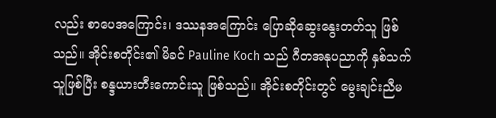လည်း စာပေအကြောင်း၊ ဒဿနအကြောင်း ပြောဆိုဆွေးနွေးတတ်သူ ဖြစ်သည်။ အိုင်းစတိုင်း၏ မိခင် Pauline Koch သည် ဂီတအနုပညာကို နှစ်သက်သူဖြစ်ပြီး စန္ဒယားတီးကောင်းသူ ဖြစ်သည်။ အိုင်းစတိုင်းတွင် မွေးချင်းညီမ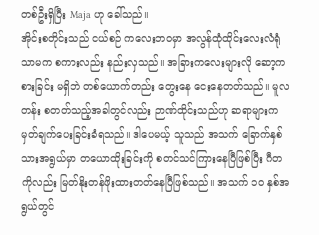တစ်ဦးရှိပြီး Maja ဟု ခေါ်သည်။
အိုင်းစတိုင်းသည် ငယ်စဉ် ကလေးဘဝမှာ အလွန်ထုံထိုင်းလေးလံရုံသာမက စကားလည်း နည်းလှသည်။ အခြားကလေးများလို ဆော့ကစားခြင်း မရှိဘဲ တစ်ယောက်တည်း တွေးနေ ငေးနေတတ်သည်။ မူလတန်း စတတ်သည့်အခါတွင်လည်း ဉာဏ်ထိုင်းသည်ဟု ဆရာများက မှတ်ချက်ပေးခြင်းခံရသည်။ ဒါပေမယ့် သူသည် အသက် ခြောက်နှစ်သားအရွယ်မှာ တယောထိုးခြင်းကို စတင်သင်ကြားနေပြီဖြစ်ပြီး ဂီတကိုလည်း မြတ်နိုးတန်ဖိုးထားတတ်နေပြီဖြစ်သည်။ အသက် ၁၀ နှစ်အရွယ်တွင်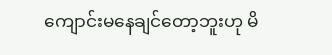ကျောင်းမနေချင်တော့ဘူးဟု မိ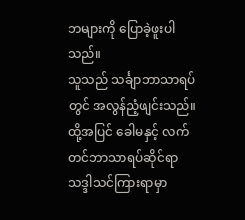ဘများကို ပြောခဲ့ဖူးပါသည်။
သူသည် သင်္ချာဘာသာရပ်တွင် အလွန်ညံ့ဖျင်းသည်။ ထို့အပြင် ခေါမနှင့် လက်တင်ဘာသာရပ်ဆိုင်ရာ သဒ္ဒါသင်ကြားရာမှာ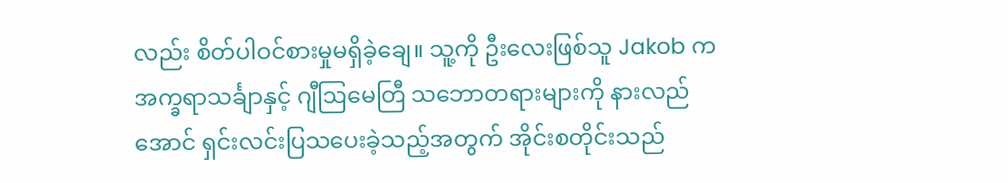လည်း စိတ်ပါဝင်စားမှုမရှိခဲ့ချေ။ သူ့ကို ဦးလေးဖြစ်သူ Jakob က အက္ခရာသင်္ချာနှင့် ဂျီဩမေတြီ သဘောတရားများကို နားလည်အောင် ရှင်းလင်းပြသပေးခဲ့သည့်အတွက် အိုင်းစတိုင်းသည်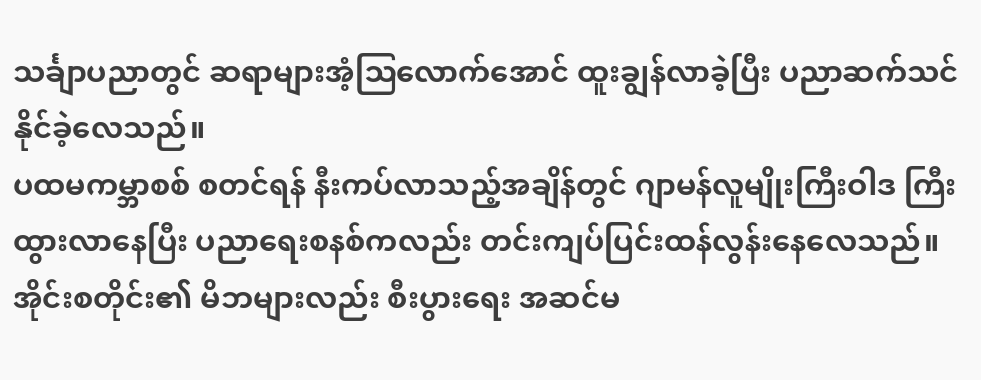သင်္ချာပညာတွင် ဆရာများအံ့ဩလောက်အောင် ထူးချွန်လာခဲ့ပြီး ပညာဆက်သင်နိုင်ခဲ့လေသည်။
ပထမကမ္ဘာစစ် စတင်ရန် နီးကပ်လာသည့်အချိန်တွင် ဂျာမန်လူမျိုးကြီးဝါဒ ကြီးထွားလာနေပြီး ပညာရေးစနစ်ကလည်း တင်းကျပ်ပြင်းထန်လွန်းနေလေသည်။ အိုင်းစတိုင်း၏ မိဘများလည်း စီးပွားရေး အဆင်မ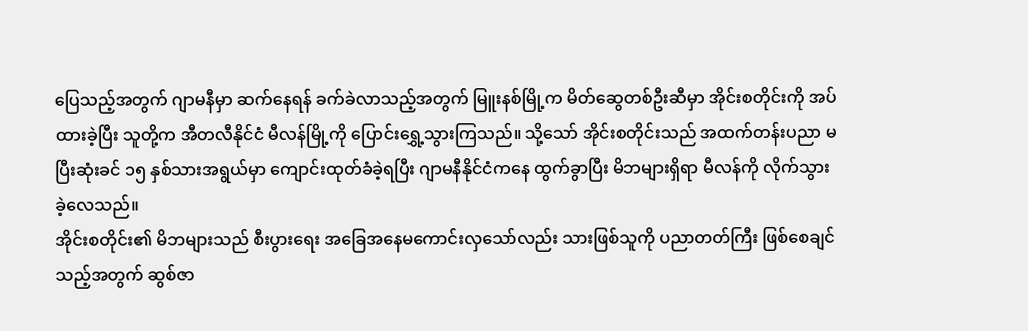ပြေသည့်အတွက် ဂျာမနီမှာ ဆက်နေရန် ခက်ခဲလာသည့်အတွက် မြူးနစ်မြို့က မိတ်ဆွေတစ်ဦးဆီမှာ အိုင်းစတိုင်းကို အပ်ထားခဲ့ပြီး သူတို့က အီတလီနိုင်ငံ မီလန်မြို့ကို ပြောင်းရွှေ့သွားကြသည်။ သို့သော် အိုင်းစတိုင်းသည် အထက်တန်းပညာ မပြီးဆုံးခင် ၁၅ နှစ်သားအရွယ်မှာ ကျောင်းထုတ်ခံခဲ့ရပြီး ဂျာမနီနိုင်ငံကနေ ထွက်ခွာပြီး မိဘများရှိရာ မီလန်ကို လိုက်သွားခဲ့လေသည်။
အိုင်းစတိုင်း၏ မိဘများသည် စီးပွားရေး အခြေအနေမကောင်းလှသော်လည်း သားဖြစ်သူကို ပညာတတ်ကြီး ဖြစ်စေချင်သည့်အတွက် ဆွစ်ဇာ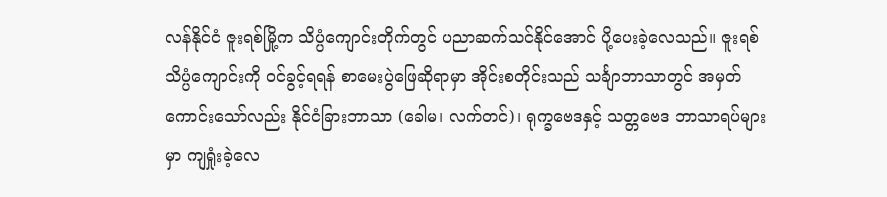လန်နိုင်ငံ ဇူးရစ်မြို့က သိပ္ပံကျောင်းတိုက်တွင် ပညာဆက်သင်နိုင်အောင် ပို့ပေးခဲ့လေသည်။ ဇူးရစ်သိပ္ပံကျောင်းကို ဝင်ခွင့်ရရန် စာမေးပွဲဖြေဆိုရာမှာ အိုင်းစတိုင်းသည် သင်္ချာဘာသာတွင် အမှတ်ကောင်းသော်လည်း နိုင်ငံခြားဘာသာ (ခေါမ၊ လက်တင်)၊ ရုက္ခဗေဒနှင့် သတ္တဗေဒ ဘာသာရပ်များမှာ ကျရှုံးခဲ့လေ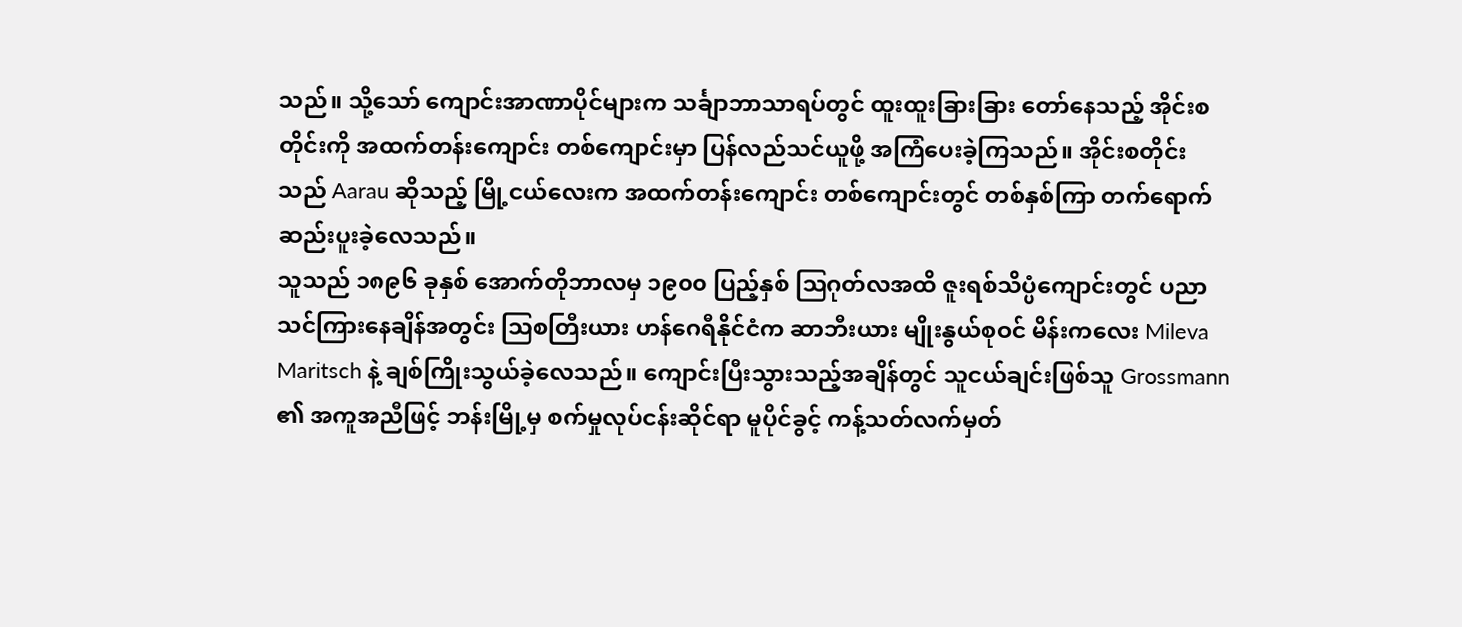သည်။ သို့သော် ကျောင်းအာဏာပိုင်များက သင်္ချာဘာသာရပ်တွင် ထူးထူးခြားခြား တော်နေသည့် အိုင်းစတိုင်းကို အထက်တန်းကျောင်း တစ်ကျောင်းမှာ ပြန်လည်သင်ယူဖို့ အကြံပေးခဲ့ကြသည်။ အိုင်းစတိုင်းသည် Aarau ဆိုသည့် မြို့ငယ်လေးက အထက်တန်းကျောင်း တစ်ကျောင်းတွင် တစ်နှစ်ကြာ တက်ရောက် ဆည်းပူးခဲ့လေသည်။
သူသည် ၁၈၉၆ ခုနှစ် အောက်တိုဘာလမှ ၁၉၀၀ ပြည့်နှစ် ဩဂုတ်လအထိ ဇူးရစ်သိပ္ပံကျောင်းတွင် ပညာသင်ကြားနေချိန်အတွင်း ဩစတြီးယား ဟန်ဂေရီနိုင်ငံက ဆာဘီးယား မျိုးနွယ်စုဝင် မိန်းကလေး Mileva Maritsch နဲ့ ချစ်ကြိုးသွယ်ခဲ့လေသည်။ ကျောင်းပြီးသွားသည့်အချိန်တွင် သူငယ်ချင်းဖြစ်သူ Grossmann ၏ အကူအညီဖြင့် ဘန်းမြို့မှ စက်မှုလုပ်ငန်းဆိုင်ရာ မူပိုင်ခွင့် ကန့်သတ်လက်မှတ်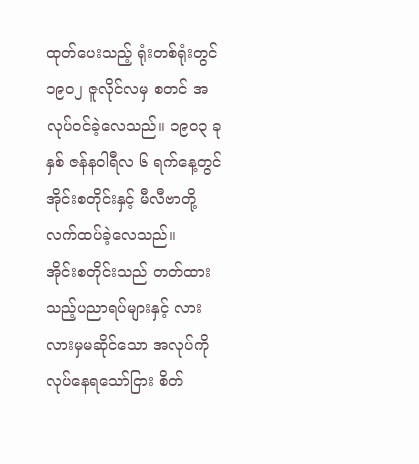ထုတ်ပေးသည့် ရုံးတစ်ရုံးတွင် ၁၉၀၂ ဇူလိုင်လမှ စတင် အလုပ်ဝင်ခဲ့လေသည်။ ၁၉၀၃ ခုနှစ် ဇန်နဝါရီလ ၆ ရက်နေ့တွင် အိုင်းစတိုင်းနှင့် မီလီဗာတို့ လက်ထပ်ခဲ့လေသည်။
အိုင်းစတိုင်းသည် တတ်ထားသည့်ပညာရပ်များနှင့် လားလားမှမဆိုင်သော အလုပ်ကို လုပ်နေရသော်ငြား စိတ်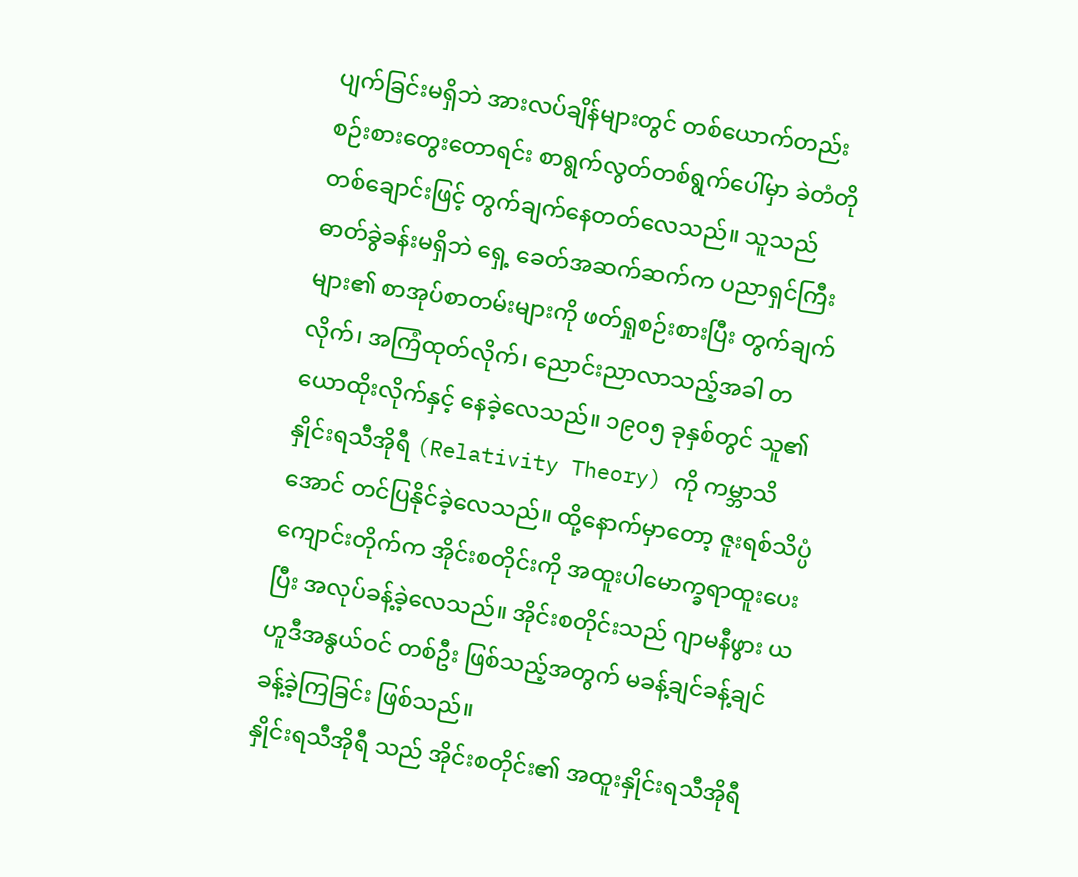ပျက်ခြင်းမရှိဘဲ အားလပ်ချိန်များတွင် တစ်ယောက်တည်း စဉ်းစားတွေးတောရင်း စာရွက်လွတ်တစ်ရွက်ပေါ်မှာ ခဲတံတိုတစ်ချောင်းဖြင့် တွက်ချက်နေတတ်လေသည်။ သူသည် ဓာတ်ခွဲခန်းမရှိဘဲ ရှေ့ ခေတ်အဆက်ဆက်က ပညာရှင်ကြီးများ၏ စာအုပ်စာတမ်းများကို ဖတ်ရှုစဉ်းစားပြီး တွက်ချက်လိုက်၊ အကြံထုတ်လိုက်၊ ညောင်းညာလာသည့်အခါ တယောထိုးလိုက်နှင့် နေခဲ့လေသည်။ ၁၉၀၅ ခုနှစ်တွင် သူ၏ နှိုင်းရသီအိုရီ (Relativity Theory) ကို ကမ္ဘာသိအောင် တင်ပြနိုင်ခဲ့လေသည်။ ထို့နောက်မှာတော့ ဇူးရစ်သိပ္ပံကျောင်းတိုက်က အိုင်းစတိုင်းကို အထူးပါမောက္ခရာထူးပေးပြီး အလုပ်ခန့်ခဲ့လေသည်။ အိုင်းစတိုင်းသည် ဂျာမနီဖွား ယဟူဒီအနွယ်ဝင် တစ်ဦး ဖြစ်သည့်အတွက် မခန့်ချင်ခန့်ချင် ခန့်ခဲ့ကြခြင်း ဖြစ်သည်။
နှိုင်းရသီအိုရီ သည် အိုင်းစတိုင်း၏ အထူးနှိုင်းရသီအိုရီ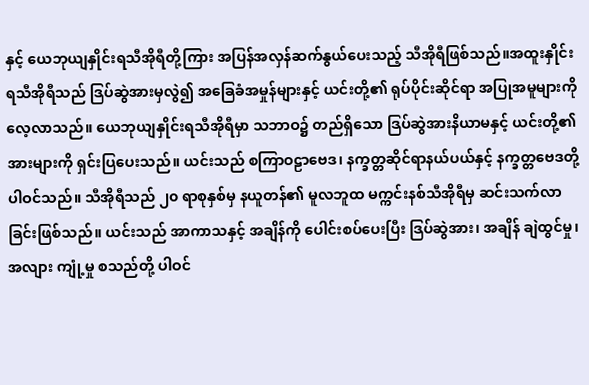နှင့် ယေဘုယျနှိုင်းရသီအိုရီတို့ကြား အပြန်အလှန်ဆက်နွယ်ပေးသည့် သီအိုရီဖြစ်သည်။အထူးနှိုင်းရသီအိုရီသည် ဒြပ်ဆွဲအားမှလွဲ၍ အခြေခံအမှုန်များနှင့် ယင်းတို့၏ ရုပ်ပိုင်းဆိုင်ရာ အပြုအမူများကို လေ့လာသည်။ ယေဘုယျနှိုင်းရသီအိုရီမှာ သဘာဝ၌ တည်ရှိသော ဒြပ်ဆွဲအားနိယာမနှင့် ယင်းတို့၏အားများကို ရှင်းပြပေးသည်။ ယင်းသည် စကြာဝဠာဗေဒ၊ နက္ခတ္တဆိုင်ရာနယ်ပယ်နှင့် နက္ခတ္တဗေဒတို့ပါဝင်သည်။ သီအိုရီသည် ၂၀ ရာစုနှစ်မှ နယူတန်၏ မူလဘူထ မက္ကင်းနစ်သီအိုရီမှ ဆင်းသက်လာခြင်းဖြစ်သည်။ ယင်းသည် အာကာသနှင့် အချိန်ကို ပေါင်းစပ်ပေးပြီး ဒြပ်ဆွဲအား၊ အချိန် ချဲထွင်မှု၊ အလျား ကျုံ့မှု စသည်တို့ ပါဝင်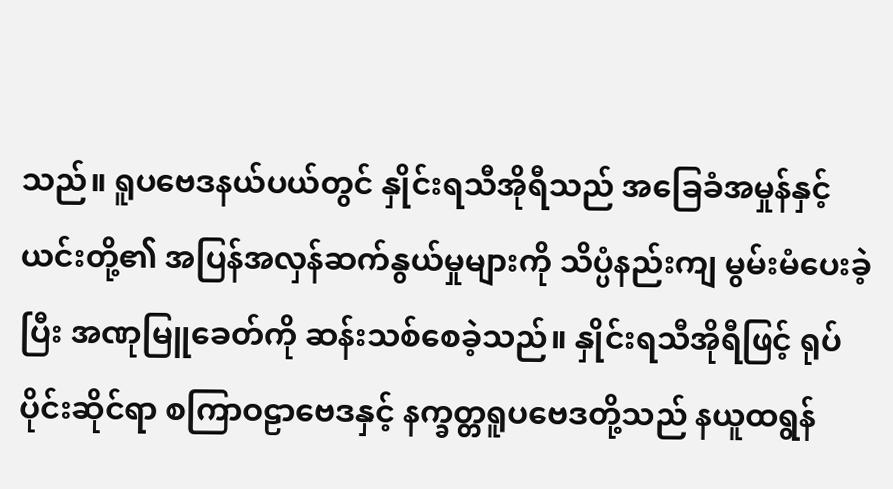သည်။ ရူပဗေဒနယ်ပယ်တွင် နှိုင်းရသီအိုရီသည် အခြေခံအမှုန်နှင့် ယင်းတို့၏ အပြန်အလှန်ဆက်နွယ်မှုများကို သိပ္ပံနည်းကျ မွမ်းမံပေးခဲ့ပြီး အဏုမြူခေတ်ကို ဆန်းသစ်စေခဲ့သည်။ နှိုင်းရသီအိုရီဖြင့် ရုပ်ပိုင်းဆိုင်ရာ စကြာဝဠာဗေဒနှင့် နက္ခတ္တရူပဗေဒတို့သည် နယူထရွန်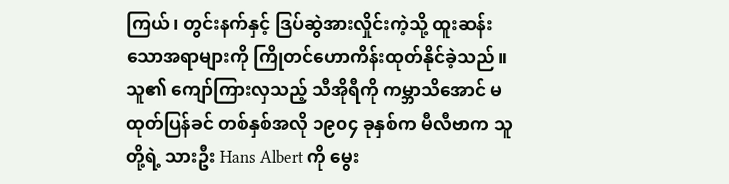ကြယ်၊ တွင်းနက်နှင့် ဒြပ်ဆွဲအားလှိုင်းကဲ့သို့ ထူးဆန်းသောအရာများကို ကြိုတင်ဟောကိန်းထုတ်နိုင်ခဲ့သည်။
သူ၏ ကျော်ကြားလှသည့် သီအိုရီကို ကမ္ဘာသိအောင် မထုတ်ပြန်ခင် တစ်နှစ်အလို ၁၉၀၄ ခုနှစ်က မီလီဗာက သူတို့ရဲ့ သားဦး Hans Albert ကို မွေး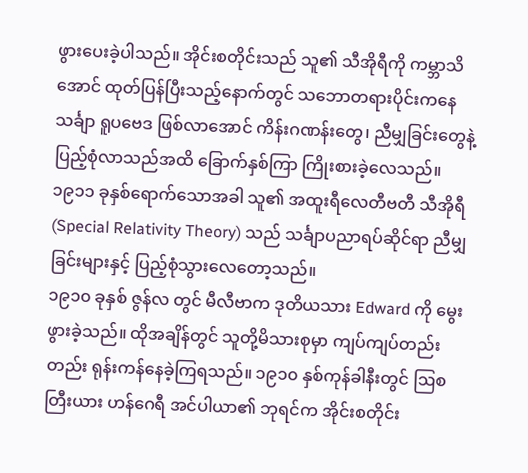ဖွားပေးခဲ့ပါသည်။ အိုင်းစတိုင်းသည် သူ၏ သီအိုရီကို ကမ္ဘာသိအောင် ထုတ်ပြန်ပြီးသည့်နောက်တွင် သဘောတရားပိုင်းကနေ သင်္ချာ ရူပဗေဒ ဖြစ်လာအောင် ကိန်းဂဏန်းတွေ၊ ညီမျှခြင်းတွေနဲ့ ပြည့်စုံလာသည်အထိ ခြောက်နှစ်ကြာ ကြိုးစားခဲ့လေသည်။ ၁၉၁၁ ခုနှစ်ရောက်သောအခါ သူ၏ အထူးရီလေတီဗတီ သီအိုရီ (Special Relativity Theory) သည် သင်္ချာပညာရပ်ဆိုင်ရာ ညီမျှခြင်းများနှင့် ပြည့်စုံသွားလေတော့သည်။
၁၉၁၀ ခုနှစ် ဇွန်လ တွင် မီလီဗာက ဒုတိယသား Edward ကို မွေးဖွားခဲ့သည်။ ထိုအချိန်တွင် သူတို့မိသားစုမှာ ကျပ်ကျပ်တည်းတည်း ရုန်းကန်နေခဲ့ကြရသည်။ ၁၉၁၀ နှစ်ကုန်ခါနီးတွင် ဩစတြီးယား ဟန်ဂေရီ အင်ပါယာ၏ ဘုရင်က အိုင်းစတိုင်း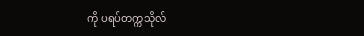ကို ပရပ်တက္ကသိုလ်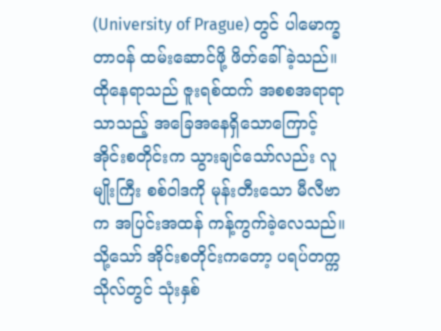(University of Prague) တွင် ပါမောက္ခတာဝန် ထမ်းဆောင်ဖို့ ဖိတ်ခေါ်ခဲ့သည်။ ထိုနေရာသည် ဇူးရစ်ထက် အစစအရာရာ သာသည့် အခြေအနေရှိသောကြောင့် အိုင်းစတိုင်းက သွားချင်သော်လည်း လူမျိုးကြီး စစ်ဝါဒကို မုန်းတီးသော မီလီဗာက အပြင်းအထန် ကန့်ကွက်ခဲ့လေသည်။ သို့သော် အိုင်းစတိုင်းကတော့ ပရပ်တက္ကသိုလ်တွင် သုံးနှစ်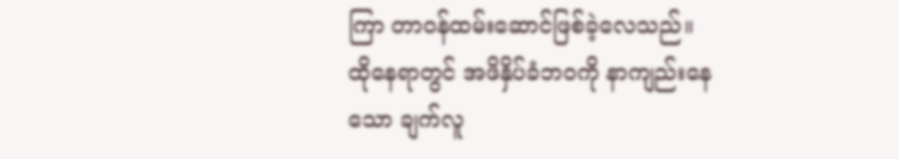ကြာ တာဝန်ထမ်းဆောင်ဖြစ်ခဲ့လေသည်။ ထိုနေရာတွင် အဖိနှိပ်ခံဘဝကို နာကျည်းနေသော ချက်လူ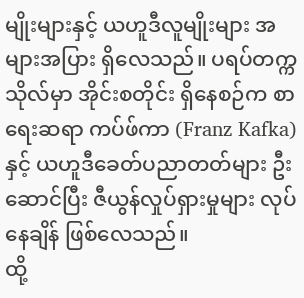မျိုးများနှင့် ယဟူဒီလူမျိုးများ အများအပြား ရှိလေသည်။ ပရပ်တက္ကသိုလ်မှာ အိုင်းစတိုင်း ရှိနေစဉ်က စာရေးဆရာ ကပ်ဖ်ကာ (Franz Kafka) နှင့် ယဟူဒီခေတ်ပညာတတ်များ ဦးဆောင်ပြီး ဇီယွန်လှုပ်ရှားမှုများ လုပ်နေချိန် ဖြစ်လေသည်။
ထို့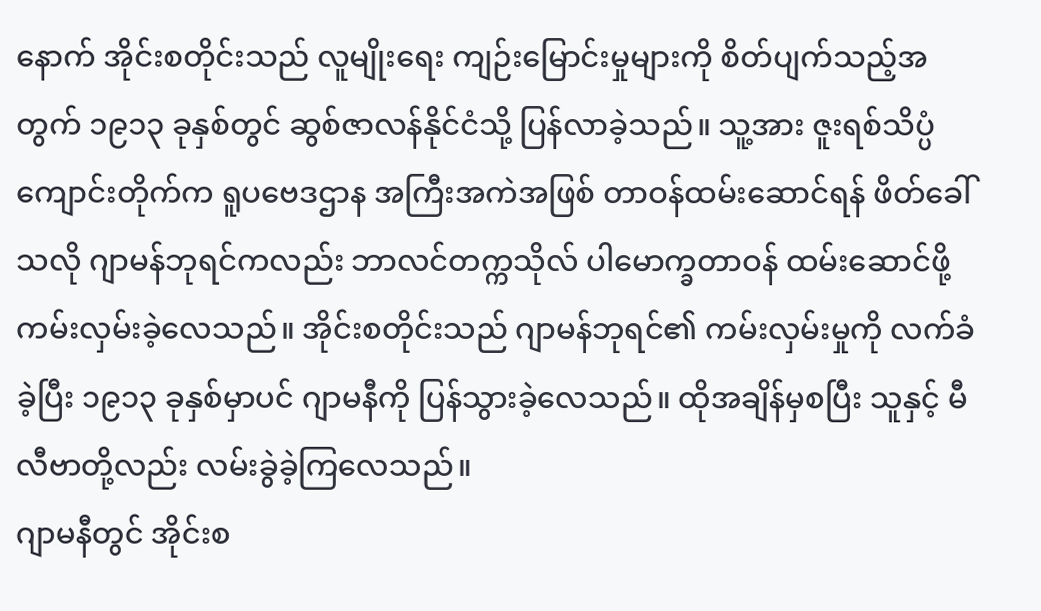နောက် အိုင်းစတိုင်းသည် လူမျိုးရေး ကျဉ်းမြောင်းမှုများကို စိတ်ပျက်သည့်အတွက် ၁၉၁၃ ခုနှစ်တွင် ဆွစ်ဇာလန်နိုင်ငံသို့ ပြန်လာခဲ့သည်။ သူ့အား ဇူးရစ်သိပ္ပံကျောင်းတိုက်က ရူပဗေဒဌာန အကြီးအကဲအဖြစ် တာဝန်ထမ်းဆောင်ရန် ဖိတ်ခေါ်သလို ဂျာမန်ဘုရင်ကလည်း ဘာလင်တက္ကသိုလ် ပါမောက္ခတာဝန် ထမ်းဆောင်ဖို့ ကမ်းလှမ်းခဲ့လေသည်။ အိုင်းစတိုင်းသည် ဂျာမန်ဘုရင်၏ ကမ်းလှမ်းမှုကို လက်ခံခဲ့ပြီး ၁၉၁၃ ခုနှစ်မှာပင် ဂျာမနီကို ပြန်သွားခဲ့လေသည်။ ထိုအချိန်မှစပြီး သူနှင့် မီလီဗာတို့လည်း လမ်းခွဲခဲ့ကြလေသည်။
ဂျာမနီတွင် အိုင်းစ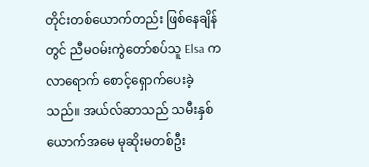တိုင်းတစ်ယောက်တည်း ဖြစ်နေချိန်တွင် ညီမဝမ်းကွဲတော်စပ်သူ Elsa က လာရောက် စောင့်ရှောက်ပေးခဲ့သည်။ အယ်လ်ဆာသည် သမီးနှစ်ယောက်အမေ မုဆိုးမတစ်ဦး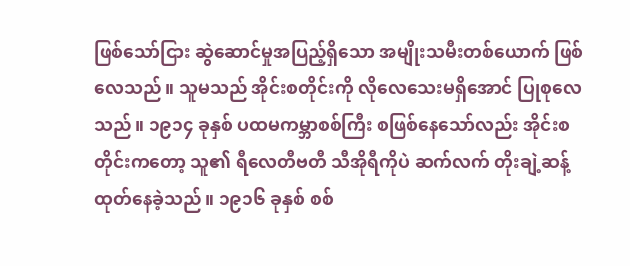ဖြစ်သော်ငြား ဆွဲဆောင်မှုအပြည့်ရှိသော အမျိုးသမီးတစ်ယောက် ဖြစ်လေသည်။ သူမသည် အိုင်းစတိုင်းကို လိုလေသေးမရှိအောင် ပြုစုလေသည်။ ၁၉၁၄ ခုနှစ် ပထမကမ္ဘာစစ်ကြီး စဖြစ်နေသော်လည်း အိုင်းစတိုင်းကတော့ သူ၏ ရီလေတီဗတီ သီအိုရီကိုပဲ ဆက်လက် တိုးချဲ့ဆန့်ထုတ်နေခဲ့သည်။ ၁၉၁၆ ခုနှစ် စစ်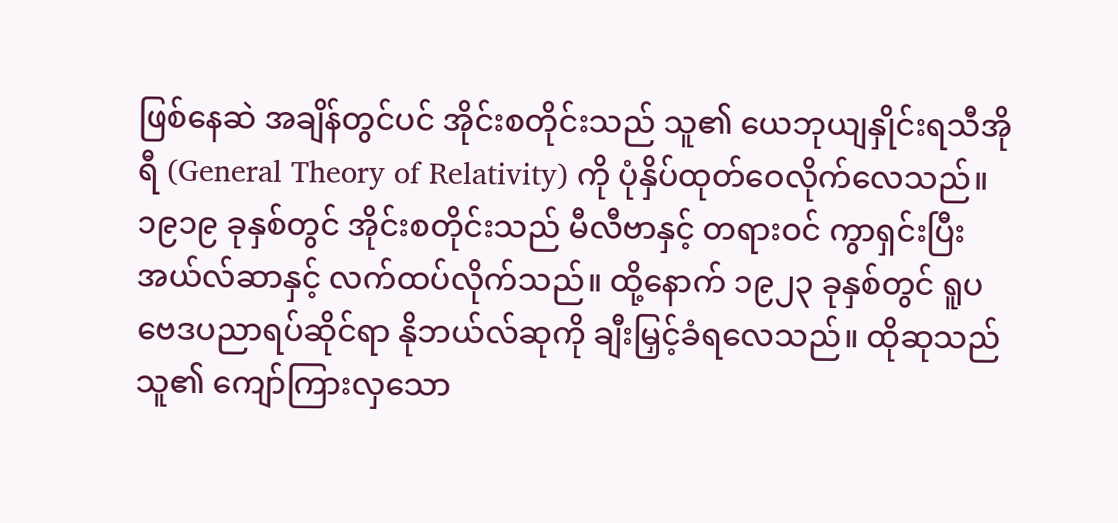ဖြစ်နေဆဲ အချိန်တွင်ပင် အိုင်းစတိုင်းသည် သူ၏ ယေဘုယျနှိုင်းရသီအိုရီ (General Theory of Relativity) ကို ပုံနှိပ်ထုတ်ဝေလိုက်လေသည်။
၁၉၁၉ ခုနှစ်တွင် အိုင်းစတိုင်းသည် မီလီဗာနှင့် တရားဝင် ကွာရှင်းပြီး အယ်လ်ဆာနှင့် လက်ထပ်လိုက်သည်။ ထို့နောက် ၁၉၂၃ ခုနှစ်တွင် ရူပဗေဒပညာရပ်ဆိုင်ရာ နိုဘယ်လ်ဆုကို ချီးမြှင့်ခံရလေသည်။ ထိုဆုသည် သူ၏ ကျော်ကြားလှသော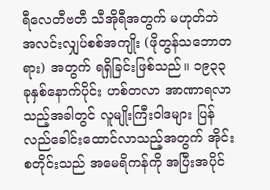ရီလေတီဗတီ သီအိုရီအတွက် မဟုတ်ဘဲ အလင်းလျှပ်စစ်အကျိုး (ဖိုတွန်သဘောတရား) အတွက် ရရှိခြင်းဖြစ်သည်။ ၁၉၃၃ ခုနှစ်နောက်ပိုင်း ဟစ်တလာ အာဏာရလာသည့်အခါတွင် လူမျိုးကြီးဝါဒများ ပြန်လည်ခေါင်းထောင်လာသည့်အတွက် အိုင်းစတိုင်းသည် အမေရိကန်ကို အပြီးအပိုင်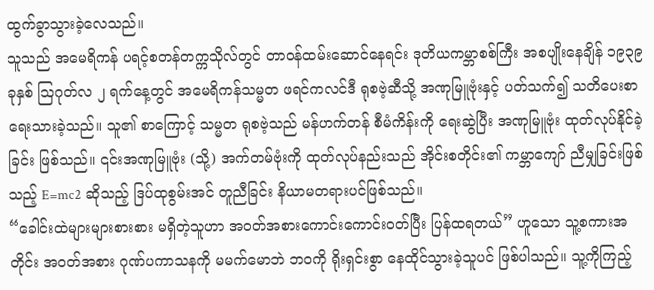ထွက်ခွာသွားခဲ့လေသည်။
သူသည် အမေရိကန် ပရင့်စတန်တက္ကသိုလ်တွင် တာဝန်ထမ်းဆောင်နေရင်း ဒုတိယကမ္ဘာစစ်ကြီး အစပျိုးနေချိန် ၁၉၃၉ ခုနှစ် ဩဂုတ်လ ၂ ရက်နေ့တွင် အမေရိကန်သမ္မတ ဖရင်ကလင်ဒီ ရုစဗဲ့ဆီသို့ အဏုမြူဗုံးနှင့် ပတ်သက်၍ သတိပေးစာ ရေးသားခဲ့သည်။ သူ၏ စာကြောင့် သမ္မတ ရုစဗဲ့သည် မန်ဟက်တန် စီမံကိန်းကို ရေးဆွဲပြီး အဏုမြူဗုံး ထုတ်လုပ်နိုင်ခဲ့ခြင်း ဖြစ်သည်။ ၎င်းအဏုမြူဗုံး (သို့) အက်တမ်ဗုံးကို ထုတ်လုပ်နည်းသည် အိုင်းစတိုင်း၏ ကမ္ဘာကျော် ညီမျှခြင်းဖြစ်သည့် E=mc2 ဆိုသည့် ဒြပ်ထုစွမ်းအင် တူညီခြင်း နိယာမတရားပင်ဖြစ်သည်။
“ခေါင်းထဲများများစားစား မရှိတဲ့သူဟာ အဝတ်အစားကောင်းကောင်းဝတ်ပြီး ပြန်ထရတယ်” ဟူသော သူ့စကားအတိုင်း အဝတ်အစား ဂုဏ်ပကာသနကို မမက်မောဘဲ ဘဝကို ရိုးရှင်းစွာ နေထိုင်သွားခဲ့သူပင် ဖြစ်ပါသည်။ သူ့ကိုကြည့်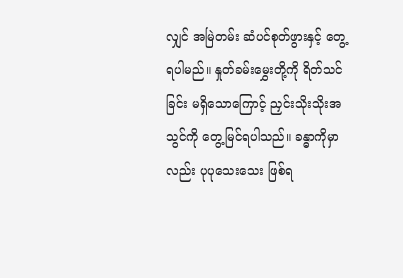လျှင် အမြဲတမ်း ဆံပင်စုတ်ဖွားနှင့် တွေ့ရပါမည်။ နှုတ်ခမ်းမွှေးတို့ကို ရိတ်သင်ခြင်း မရှိသောကြောင့် ညှင်းသိုးသိုးအသွင်ကို တွေ့မြင်ရပါသည်။ ခန္ဓာကိုမှာလည်း ပုပုသေးသေး ဖြစ်ရ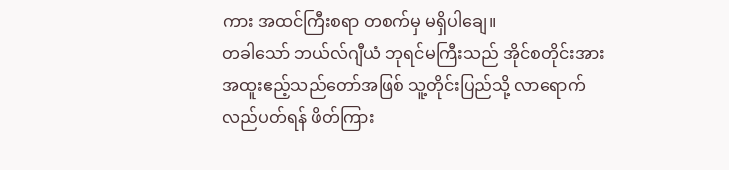ကား အထင်ကြီးစရာ တစက်မှ မရှိပါချေ။
တခါသော် ဘယ်လ်ဂျီယံ ဘုရင်မကြီးသည် အိုင်စတိုင်းအား အထူးဧည့်သည်တော်အဖြစ် သူ့တိုင်းပြည်သို့ လာရောက်လည်ပတ်ရန် ဖိတ်ကြား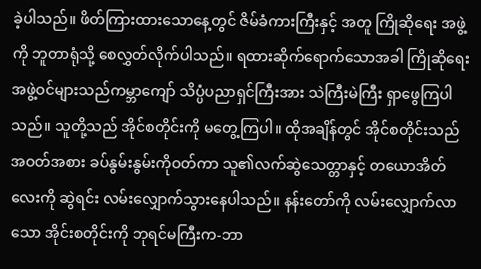ခဲ့ပါသည်။ ဖိတ်ကြားထားသောနေ့တွင် ဇိမ်ခံကားကြီးနှင့် အတူ ကြိုဆိုရေး အဖွဲ့ကို ဘူတာရုံသို့ စေလွှတ်လိုက်ပါသည်။ ရထားဆိုက်ရောက်သောအခါ ကြိုဆိုရေးအဖွဲ့ဝင်များသည်ကမ္ဘာကျော် သိပ္ပံပညာရှင်ကြီးအား သဲကြီးမဲကြီး ရှာဖွေကြပါသည်။ သူတို့သည် အိုင်စတိုင်းကို မတွေ့ကြပါ။ ထိုအချိန်တွင် အိုင်စတိုင်းသည် အဝတ်အစား ခပ်နွမ်းနွမ်းကိုဝတ်ကာ သူ၏လက်ဆွဲသေတ္တာနှင့် တယောအိတ်လေးကို ဆွဲရင်း လမ်းလျှောက်သွားနေပါသည်။ နန်းတော်ကို လမ်းလျှောက်လာသော အိုင်းစတိုင်းကို ဘုရင်မကြီးက-ဘာ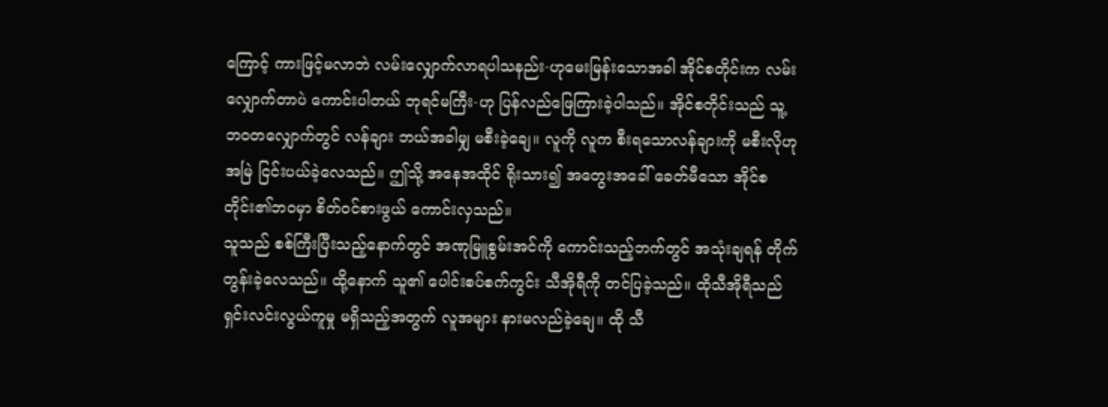ကြောင့် ကားဖြင့်မလာဘဲ လမ်းလျှောက်လာရပါသနည်း-ဟုမေးမြန်းသောအခါ အိုင်စတိုင်းက လမ်းလျှောက်တာပဲ ကောင်းပါတယ် ဘုရင်မကြီး-ဟု ပြန်လည်ဖြေကြားခဲ့ပါသည်။ အိုင်စတိုင်းသည် သူ့ဘဝတလျှောက်တွင် လန်ချား ဘယ်အခါမျှ မစီးခဲ့ချေ။ လူကို လူက စီးရသောလန်ချားကို မစီးလိုဟု အမြဲ ငြင်းပယ်ခဲ့လေသည်။ ဤသို့ အနေအထိုင် ရိုးသား၍ အတွေးအခေါ် ခေတ်မီသော အိုင်စတိုင်း၏ဘဝမှာ စိတ်ဝင်စားဖွယ် ကောင်းလှသည်။
သူသည် စစ်ကြီးပြီးသည့်နောက်တွင် အဏုမြူစွမ်းအင်ကို ကောင်းသည့်ဘက်တွင် အသုံးချရန် တိုက်တွန်းခဲ့လေသည်။ ထို့နောက် သူ၏ ပေါင်းစပ်စက်ကွင်း သီအိုရီကို တင်ပြခဲ့သည်။ ထိုသီအိုရီသည် ရှင်းလင်းလွယ်ကူမှု မရှိသည့်အတွက် လူအများ နားမလည်ခဲ့ချေ။ ထို သီ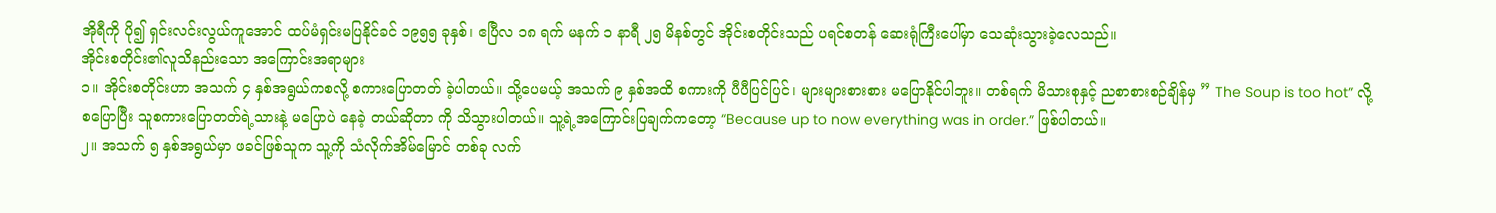အိုရီကို ပို၍ ရှင်းလင်းလွယ်ကူအောင် ထပ်မံရှင်းမပြနိုင်ခင် ၁၉၅၅ ခုနှစ်၊ ဧပြီလ ၁၈ ရက် မနက် ၁ နာရီ ၂၅ မိနစ်တွင် အိုင်းစတိုင်းသည် ပရင်စတန် ဆေးရုံကြီးပေါ်မှာ သေဆုံးသွားခဲ့လေသည်။
အိုင်းစတိုင်း၏လူသိနည်းသော အကြောင်းအရာများ
၁။ အိုင်းစတိုင်းဟာ အသက် ၄ နှစ်အရွယ်ကစလို့ စကားပြောတတ် ခဲ့ပါတယ်။ သို့ပေမယ့် အသက် ၉ နှစ်အထိ စကားကို ပီပီပြင်ပြင်၊ များများစားစား မပြောနိုင်ပါဘူး။ တစ်ရက် မိသားစုနှင့် ညစာစားစဉ်ချိန်မှ ” The Soup is too hot” လို့ စပြောပြီး သူစကားပြောတတ်ရဲ့သားနဲ့ မပြောပဲ နေခဲ့ တယ်ဆိုတာ ကို သိသွားပါတယ်။ သူ့ရဲ့အကြောင်းပြချက်ကတော့ “Because up to now everything was in order.” ဖြစ်ပါတယ်။
၂။ အသက် ၅ နှစ်အရွယ်မှာ ဖခင်ဖြစ်သူက သူ့ကို သံလိုက်အိမ်မြောင် တစ်ခု လက်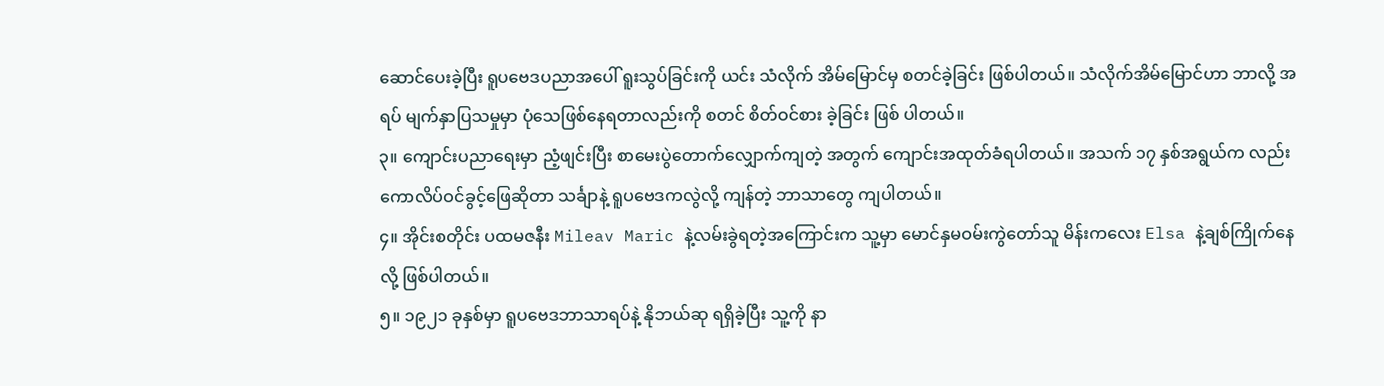ဆောင်ပေးခဲ့ပြီး ရူပဗေဒပညာအပေါ် ရူးသွပ်ခြင်းကို ယင်း သံလိုက် အိမ်မြောင်မှ စတင်ခဲ့ခြင်း ဖြစ်ပါတယ်။ သံလိုက်အိမ်မြောင်ဟာ ဘာလို့ အရပ် မျက်နှာပြသမှုမှာ ပုံသေဖြစ်နေရတာလည်းကို စတင် စိတ်ဝင်စား ခဲ့ခြင်း ဖြစ် ပါတယ်။
၃။ ကျောင်းပညာရေးမှာ ညံ့ဖျင်းပြီး စာမေးပွဲတောက်လျှောက်ကျတဲ့ အတွက် ကျောင်းအထုတ်ခံရပါတယ်။ အသက် ၁၇ နှစ်အရွယ်က လည်း ကောလိပ်ဝင်ခွင့်ဖြေဆိုတာ သင်္ချာနဲ့ ရူပဗေဒကလွဲလို့ ကျန်တဲ့ ဘာသာတွေ ကျပါတယ်။
၄။ အိုင်းစတိုင်း ပထမဇနီး Mileav Maric နဲ့လမ်းခွဲရတဲ့အကြောင်းက သူ့မှာ မောင်နှမဝမ်းကွဲတော်သူ မိန်းကလေး Elsa နဲ့ချစ်ကြိုက်နေ လို့ ဖြစ်ပါတယ်။
၅။ ၁၉၂၁ ခုနှစ်မှာ ရူပဗေဒဘာသာရပ်နဲ့ နိုဘယ်ဆု ရရှိခဲ့ပြီး သူ့ကို နာ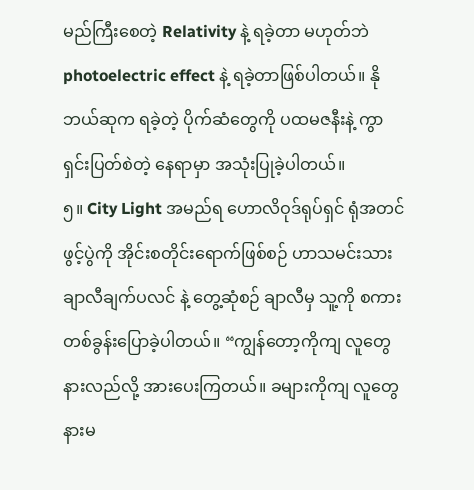မည်ကြီးစေတဲ့ Relativity နဲ့ ရခဲ့တာ မဟုတ်ဘဲ photoelectric effect နဲ့ ရခဲ့တာဖြစ်ပါတယ်။ နိုဘယ်ဆုက ရခဲ့တဲ့ ပိုက်ဆံတွေကို ပထမဇနီးနဲ့ ကွာရှင်းပြတ်စဲတဲ့ နေရာမှာ အသုံးပြုခဲ့ပါတယ်။
၅။ City Light အမည်ရ ဟောလိဝုဒ်ရုပ်ရှင် ရုံအတင်ဖွင့်ပွဲကို အိုင်းစတိုင်းရောက်ဖြစ်စဉ် ဟာသမင်းသား ချာလီချက်ပလင် နဲ့ တွေ့ဆုံစဉ် ချာလီမှ သူ့ကို စကားတစ်ခွန်းပြောခဲ့ပါတယ်။ “ကျွန်တော့ကိုကျ လူတွေ နားလည်လို့ အားပေးကြတယ်။ ခများကိုကျ လူတွေနားမ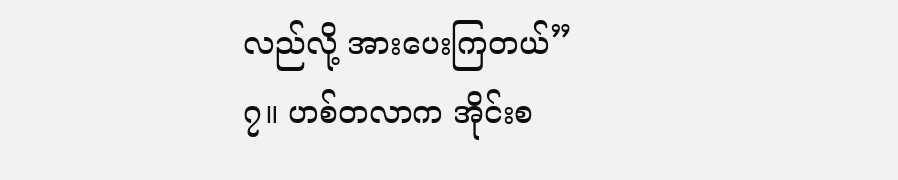လည်လို့ အားပေးကြတယ်”
၇။ ဟစ်တလာက အိုင်းစ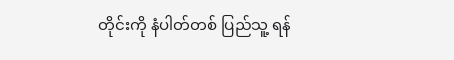တိုင်းကို နံပါတ်တစ် ပြည်သူ့ ရန်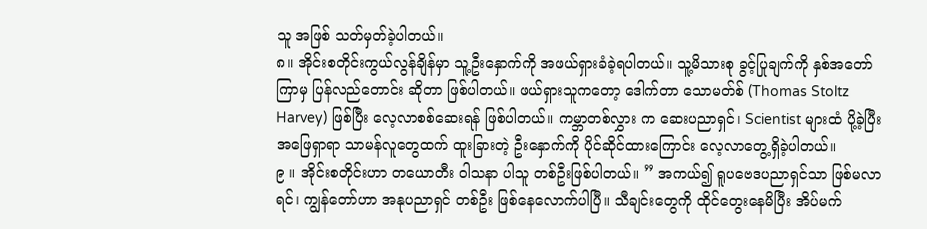သူ အဖြစ် သတ်မှတ်ခဲ့ပါတယ်။
၈။ အိုင်းစတိုင်းကွယ်လွန်ချိန်မှာ သူ့ဦးနှောက်ကို အဖယ်ရှားခံခဲ့ရပါတယ်။ သူ့မိသားစု ခွင့်ပြုချက်ကို နှစ်အတော်ကြာမှ ပြန်လည်တောင်း ဆိုတာ ဖြစ်ပါတယ်။ ဖယ်ရှားသူကတော့ ဒေါက်တာ သောမတ်စ် (Thomas Stoltz Harvey) ဖြစ်ပြီး လေ့လာစစ်ဆေးရန် ဖြစ်ပါတယ်။ ကမ္ဘာတစ်လွှား က ဆေးပညာရှင်၊ Scientist များထံ ပို့ခဲ့ပြီး အဖြေရှာရာ သာမန်လူတွေထက် ထူးခြားတဲ့ ဦးနှောက်ကို ပိုင်ဆိုင်ထားကြောင်း လေ့လာတွေ့ရှိခဲ့ပါတယ်။
၉ ။ အိုင်းစတိုင်းဟာ တယောတီး ဝါသနာ ပါသူ တစ်ဦးဖြစ်ပါတယ်။ ” အကယ်၍ ရူပဗေဒပညာရှင်သာ ဖြစ်မလာရင်၊ ကျွန်တော်ဟာ အနုပညာရှင် တစ်ဦး ဖြစ်နေလောက်ပါပြီ။ သီချင်းတွေကို ထိုင်တွေးနေမိပြီး အိပ်မက်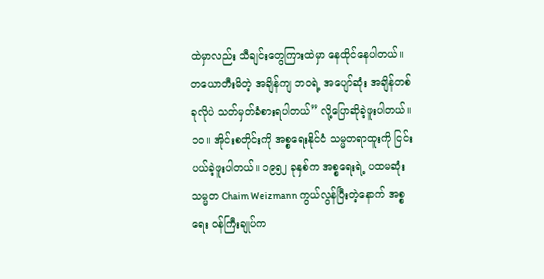ထဲမှာလည်း သီချင်းတွေကြားထဲမှာ နေထိုင်နေပါတယ်။ တယောတီးမိတဲ့ အချိန်ကျ ဘဝရဲ့ အပျော်ဆုံး အချိန်တစ်ခုလိုပဲ သတ်မှတ်ခံစားရပါတယ်” လို့ပြောဆိုခဲ့ဖူးပါတယ်။
၁၀။ အိုင်းစတိုင်းကို အစ္စရေးနိုင်ငံ သမ္မတရာထူးကို ငြင်းပယ်ခဲ့ဖူးပါတယ်။ ၁၉၅၂ ခုနှစ်က အစ္စရေးရဲ့ ပထမဆုံး သမ္မတ Chaim Weizmann ကွယ်လွန်ပြီးတဲ့နောက် အစ္စရေး ဝန်ကြီးချုပ်က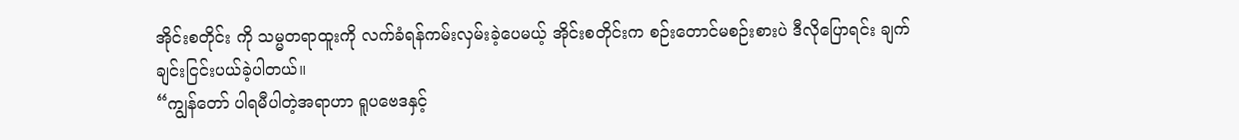အိုင်းစတိုင်း ကို သမ္မတရာထူးကို လက်ခံရန်ကမ်းလှမ်းခဲ့ပေမယ့် အိုင်းစတိုင်းက စဉ်းတောင်မစဉ်းစားပဲ ဒီလိုပြောရင်း ချက်ချင်းငြင်းပယ်ခဲ့ပါတယ်။
“ကျွန်တော် ပါရမီပါတဲ့အရာဟာ ရူပဗေဒနှင့်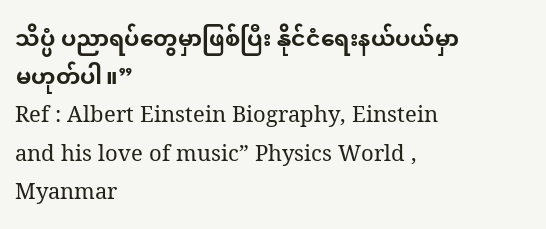သိပ္ပံ ပညာရပ်တွေမှာဖြစ်ပြီး နိုင်ငံရေးနယ်ပယ်မှာ မဟုတ်ပါ။”
Ref : Albert Einstein Biography, Einstein and his love of music” Physics World , Myanmar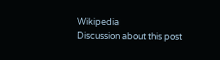Wikipedia
Discussion about this post